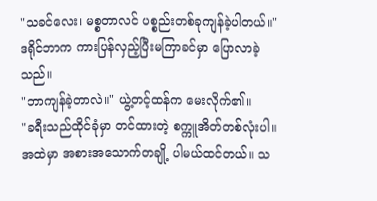"သခင်လေး၊ မစ္စတာလင် ပစ္စည်းတစ်ခုကျန်ခဲ့ပါတယ်။" ဒရိုင်ဘာက ကားပြန်လှည့်ပြီးမကြာခင်မှာ ပြောလာခဲ့သည်။
"ဘာကျန်ခဲ့တာလဲ။" ယွဲ့တင့်ထန်က မေးလိုက်၏။
"ခရီးသည်ထိုင်ခုံမှာ တင်ထားတဲ့ စက္ကူအိတ်တစ်လုံးပါ။ အထဲမှာ အစားအသောက်တချို့ ပါမယ်ထင်တယ်။ သ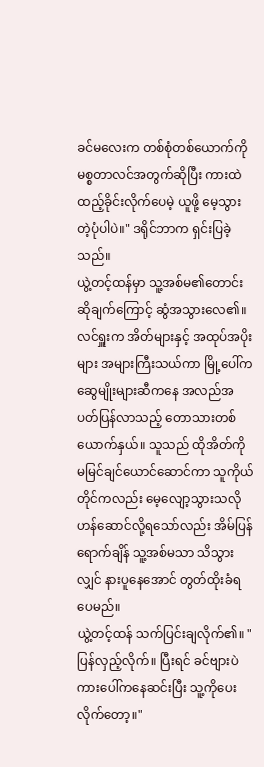ခင်မလေးက တစ်စုံတစ်ယောက်ကို မစ္စတာလင်အတွက်ဆိုပြီး ကားထဲထည့်ခိုင်းလိုက်ပေမဲ့ ယူဖို့ မေ့သွားတဲ့ပုံပါပဲ။" ဒရိုင်ဘာက ရှင်းပြခဲ့သည်။
ယွဲ့တင့်ထန်မှာ သူ့အစ်မ၏တောင်းဆိုချက်ကြောင့် ဆွံအသွားလေ၏။
လင်ရှူးက အိတ်များနှင့် အထုပ်အပိုးများ အများကြီးသယ်ကာ မြို့ပေါ်ကဆွေမျိုးများဆီကနေ အလည်အပတ်ပြန်လာသည့် တောသားတစ်ယောက်နှယ်။ သူသည် ထိုအိတ်ကို မမြင်ချင်ယောင်ဆောင်ကာ သူကိုယ်တိုင်ကလည်း မေ့လျော့သွားသလို ဟန်ဆောင်လို့ရသော်လည်း အိမ်ပြန်ရောက်ချိန် သူ့အစ်မသာ သိသွားလျှင် နားပူနေအောင် တွတ်ထိုးခံရပေမည်။
ယွဲ့တင့်ထန် သက်ပြင်းချလိုက်၏။ "ပြန်လှည့်လိုက်။ ပြီးရင် ခင်ဗျားပဲ ကားပေါ်ကနေဆင်းပြီး သူ့ကိုပေးလိုက်တော့။"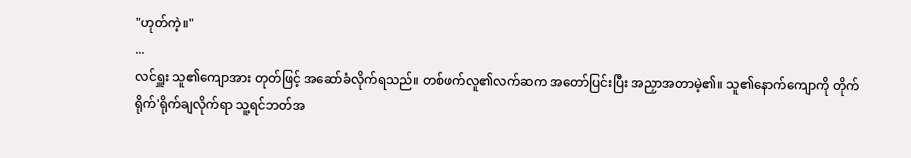"ဟုတ်ကဲ့။"
...
လင်ရှူး သူ၏ကျောအား တုတ်ဖြင့် အဆော်ခံလိုက်ရသည်။ တစ်ဖက်လူ၏လက်ဆက အတော်ပြင်းပြီး အညှာအတာမဲ့၏။ သူ၏နောက်ကျောကို တိုက်ရိုက်'ရိုက်ချလိုက်ရာ သူ့ရင်ဘတ်အ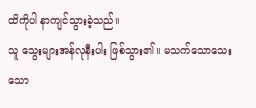ထိကိုပါ နာကျင်သွားခဲ့သည်။
သူ သွေးများအန်လုနီးပါး ဖြစ်သွား၏။ မသက်သောသေးသော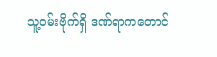သူ့ဝမ်းဗိုက်ရှိ ဒဏ်ရာကတောင်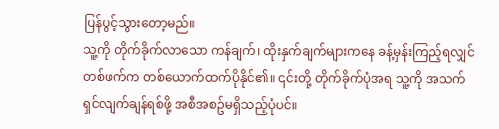ပြန်ပွင့်သွားတော့မည်။
သူ့ကို တိုက်ခိုက်လာသော ကန်ချက်၊ ထိုးနှက်ချက်များကနေ ခန့်မှန်းကြည့်ရလျှင် တစ်ဖက်က တစ်ယောက်ထက်ပိုနိုင်၏။ ၎င်းတို့ တိုက်ခိုက်ပုံအရ သူ့ကို အသက်ရှင်လျက်ချန်ရစ်ဖို့ အစီအစဥ်မရှိသည့်ပုံပင်။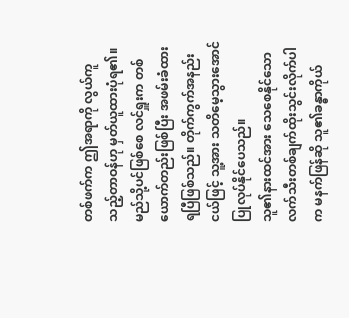တစ်ဖက်က ဤအရာကို လွယ်ကူသည့်တာဝန်ဟု မှတ်ယူထားပုံရ၏။ မည်သို့ပင်ဖြစ်စေ လင်ရှူးက တစ်ယောက်တည်းဖြစ်ပြီး အဖမ်းခံထားရပြီဖြစ်သည်။ တိုက်ကွက်အနည်းငယ်ဖြင့် သူ့အား သတိမေ့သွားအောင် ပြုလုပ်နိုင်ပေသည်။
သူ၏နားထင်အား သေစေနိုင်သော လက်သီးတစ်ချက်ထိုးသွင်းလိုက်ပါက မနက်ဖြန်ဆို သူ၏ခန္ဓာကိုယ်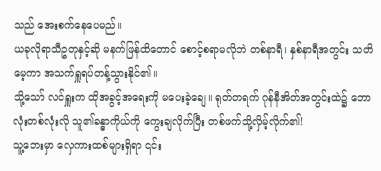သည် အေးစက်နေပေမည်။
ယခုလိုရာသီဥတုနှင့်ဆို မနက်ဖြန်ထိတောင် စောင့်စရာမလိုဘဲ တစ်နာရီ၊ နှစ်နာရီအတွင်း သတိမေ့ကာ အသက်ရှူရပ်တန့်သွားနိုင်၏။
သို့သော် လင်ရှူးက ထိုအခွင့်အရေးကို မပေးခဲ့ချေ။ ရုတ်တရက် ဂုန်နီအိတ်အတွင်းထဲ၌ ဘောလုံးတစ်လုံးလို သူ၏ခန္ဓာကိုယ်ကို ကွေးချလိုက်ပြီး တစ်ဖက်သို့လှိမ့်လိုက်၏!
သူ့ဘေးမှာ လှေကားထစ်များရှိရာ ၎င်း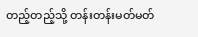တည့်တည့်သို့ တန်းတန်းမတ်မတ်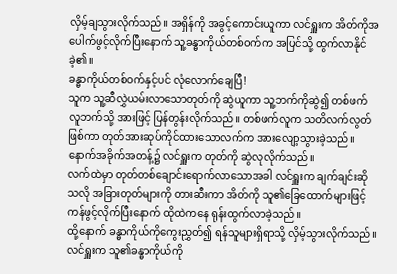လှိမ့်ချသွားလိုက်သည်။ အရှိန်ကို အခွင့်ကောင်းယူကာ လင်ရှူးက အိတ်ကိုအပေါက်ဖွင့်လိုက်ပြီးနောက် သူ့ခန္ဓာကိုယ်တစ်ဝက်က အပြင်သို့ ထွက်လာနိုင်ခဲ့၏။
ခန္ဓာကိုယ်တစ်ဝက်နှင့်ပင် လုံလောက်ချေပြီ!
သူက သူ့ဆီလွှဲယမ်းလာသောတုတ်ကို ဆွဲယူကာ သူ့ဘက်ကိုဆွဲ၍ တစ်ဖက်လူဘက်သို့ အားဖြင့် ပြန်တွန်းလိုက်သည်။ တစ်ဖက်လူက သတိလက်လွတ်ဖြစ်ကာ တုတ်အားဆုပ်ကိုင်ထားသောလက်က အားလျော့သွားခဲ့သည်။
နောက်အခိုက်အတန့်၌ လင်ရှူးက တုတ်ကို ဆွဲလုလိုက်သည်။
လက်ထဲမှာ တုတ်တစ်ချောင်းရောက်လာသောအခါ လင်ရှူးက ချက်ချင်းဆိုသလို အခြားတုတ်များကို တားဆီးကာ အိတ်ကို သူ၏ခြေထောက်များဖြင့် ကန်ဖွင့်လိုက်ပြီးနောက် ထိုထဲကနေ ရုန်းထွက်လာခဲ့သည်။
ထို့နောက် ခန္ဓာကိုယ်ကိုကွေးညွှတ်၍ ရန်သူများရှိရာသို့ လှိမ့်သွားလိုက်သည်။ လင်ရှူးက သူ၏ခန္ဓာကိုယ်ကို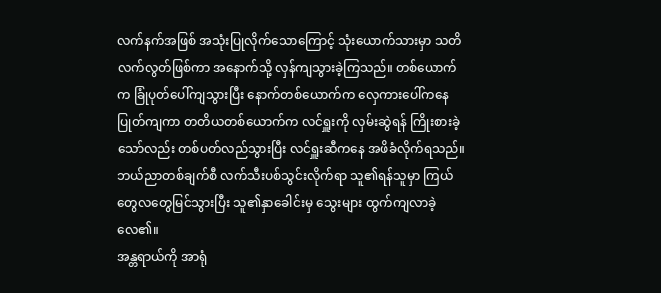လက်နက်အဖြစ် အသုံးပြုလိုက်သောကြောင့် သုံးယောက်သားမှာ သတိလက်လွတ်ဖြစ်ကာ အနောက်သို့ လှန်ကျသွားခဲ့ကြသည်။ တစ်ယောက်က ခြုံပုတ်ပေါ်ကျသွားပြီး နောက်တစ်ယောက်က လှေကားပေါ်ကနေ ပြုတ်ကျကာ တတိယတစ်ယောက်က လင်ရှူးကို လှမ်းဆွဲရန် ကြိုးစားခဲ့သော်လည်း တစ်ပတ်လည်သွားပြီး လင်ရှူးဆီကနေ အဖိခံလိုက်ရသည်။
ဘယ်ညာတစ်ချက်စီ လက်သီးပစ်သွင်းလိုက်ရာ သူ၏ရန်သူမှာ ကြယ်တွေလတွေမြင်သွားပြီး သူ၏နှာခေါင်းမှ သွေးများ ထွက်ကျလာခဲ့လေ၏။
အန္တရာယ်ကို အာရုံ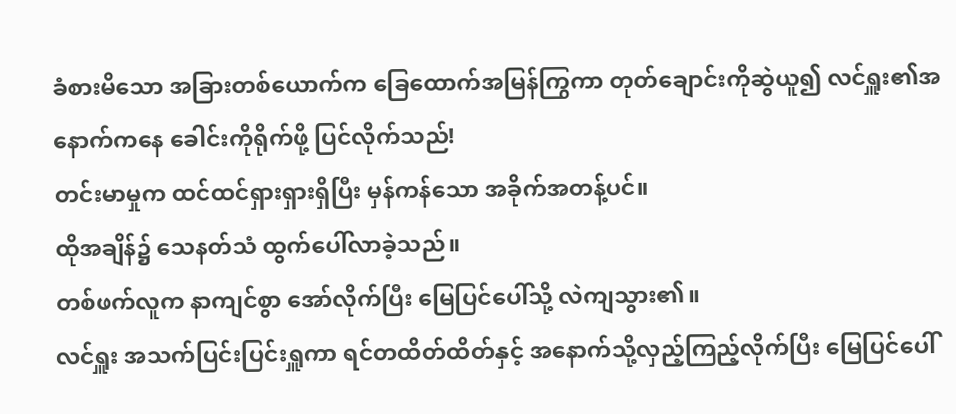ခံစားမိသော အခြားတစ်ယောက်က ခြေထောက်အမြန်ကြွကာ တုတ်ချောင်းကိုဆွဲယူ၍ လင်ရှူး၏အနောက်ကနေ ခေါင်းကိုရိုက်ဖို့ ပြင်လိုက်သည်!
တင်းမာမှုက ထင်ထင်ရှားရှားရှိပြီး မှန်ကန်သော အခိုက်အတန့်ပင်။
ထိုအချိန်၌ သေနတ်သံ ထွက်ပေါ်လာခဲ့သည်။
တစ်ဖက်လူက နာကျင်စွာ အော်လိုက်ပြီး မြေပြင်ပေါ်သို့ လဲကျသွား၏။
လင်ရှူး အသက်ပြင်းပြင်းရှူကာ ရင်တထိတ်ထိတ်နှင့် အနောက်သို့လှည့်ကြည့်လိုက်ပြီး မြေပြင်ပေါ်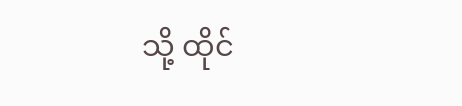သို့ ထိုင်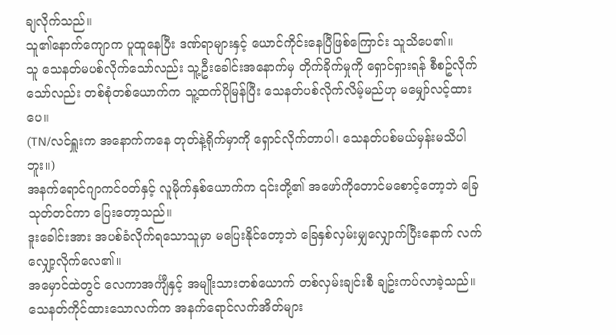ချလိုက်သည်။
သူ၏နောက်ကျောက ပူထူနေပြီး ဒဏ်ရာများနှင့် ယောင်ကိုင်းနေပြီဖြစ်ကြောင်း သူသိပေ၏။
သူ သေနတ်မပစ်လိုက်သော်လည်း သူ့ဦးခေါင်းအနောက်မှ တိုက်ခိုက်မှုကို ရှောင်ရှားရန် စီစဥ်လိုက်သော်လည်း တစ်စုံတစ်ယောက်က သူ့ထက်ပိုမြန်ပြီး သေနတ်ပစ်လိုက်လိမ့်မည်ဟု မမျှော်လင့်ထားပေ။
(TN/လင်ရှူးက အနောက်ကနေ တုတ်နဲ့ရိုက်မှာကို ရှောင်လိုက်တာပါ၊ သေနတ်ပစ်မယ်မှန်းမသိပါဘူး။)
အနက်ရောင်ဂျာကင်ဝတ်နှင့် လူမိုက်နှစ်ယောက်က ၎င်းတို့၏ အဖော်ကိုတောင်မစောင့်တော့ဘဲ ခြေသုတ်တင်ကာ ပြေးတော့သည်။
ဒူးခေါင်းအား အပစ်ခံလိုက်ရသောသူမှာ မပြေးနိုင်တော့ဘဲ ခြေနှစ်လှမ်းမျှလျှောက်ပြီးနောက် လက်လျှော့လိုက်လေ၏။
အမှောင်ထဲတွင် လေကာအင်္ကျီနှင့် အမျိုးသားတစ်ယောက် တစ်လှမ်းချင်းစီ ချဥ်းကပ်လာခဲ့သည်။ သေနတ်ကိုင်ထားသောလက်က အနက်ရောင်လက်အိတ်များ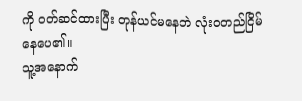ကို ဝတ်ဆင်ထားပြီး တုန်ယင်မနေဘဲ လုံးဝတည်ငြိမ်နေပေ၏။
သူ့အနောက်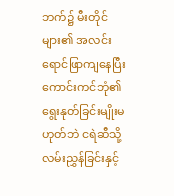ဘက်၌ မီးတိုင်များ၏ အလင်းရောင်ဖြာကျနေပြီး ကောင်းကင်ဘုံ၏ ရွေးနုတ်ခြင်းမျိုးမဟုတ်ဘဲ ငရဲဆီသို့ လမ်းညွှန်ခြင်းနှင့်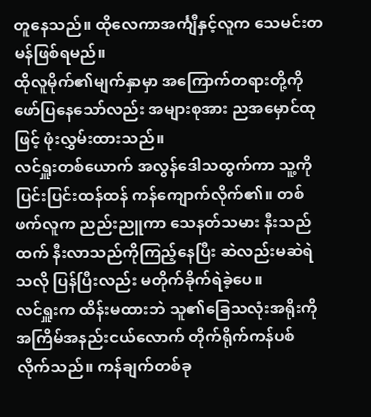တူနေသည်။ ထိုလေကာအင်္ကျီနှင့်လူက သေမင်းတမန်ဖြစ်ရမည်။
ထိုလူမိုက်၏မျက်နှာမှာ အကြောက်တရားတို့ကို ဖော်ပြနေသော်လည်း အများစုအား ညအမှောင်ထုဖြင့် ဖုံးလွှမ်းထားသည်။
လင်ရှူးတစ်ယောက် အလွန်ဒေါသထွက်ကာ သူ့ကို ပြင်းပြင်းထန်ထန် ကန်ကျောက်လိုက်၏။ တစ်ဖက်လူက ညည်းညူကာ သေနတ်သမား နီးသည်ထက် နီးလာသည်ကိုကြည့်နေပြီး ဆဲလည်းမဆဲရဲသလို ပြန်ပြီးလည်း မတိုက်ခိုက်ရဲခဲ့ပေ။
လင်ရှူးက ထိန်းမထားဘဲ သူ၏ခြေသလုံးအရိုးကို အကြိမ်အနည်းငယ်လောက် တိုက်ရိုက်ကန်ပစ်လိုက်သည်။ ကန်ချက်တစ်ခု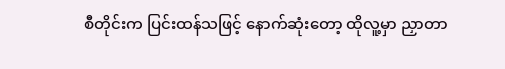စီတိုင်းက ပြင်းထန်သဖြင့် နောက်ဆုံးတော့ ထိုလူ့မှာ ညှာတာ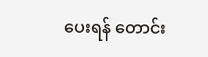ပေးရန် တောင်း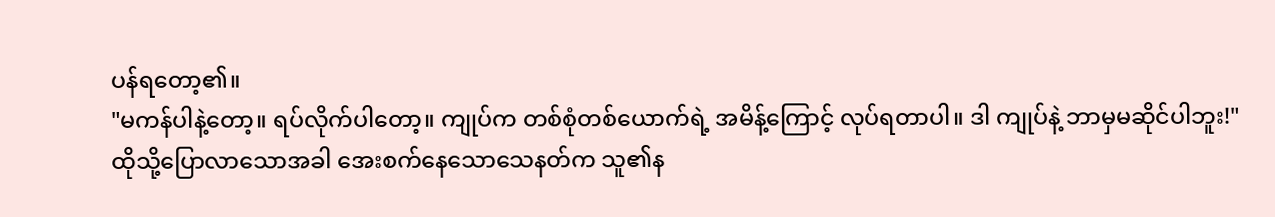ပန်ရတော့၏။
"မကန်ပါနဲ့တော့။ ရပ်လိုက်ပါတော့။ ကျုပ်က တစ်စုံတစ်ယောက်ရဲ့ အမိန့်ကြောင့် လုပ်ရတာပါ။ ဒါ ကျုပ်နဲ့ ဘာမှမဆိုင်ပါဘူး!"
ထိုသို့ပြောလာသောအခါ အေးစက်နေသောသေနတ်က သူ၏န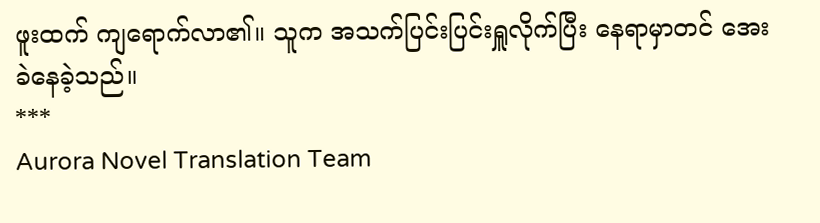ဖူးထက် ကျရောက်လာ၏။ သူက အသက်ပြင်းပြင်းရှူလိုက်ပြီး နေရာမှာတင် အေးခဲနေခဲ့သည်။
***
Aurora Novel Translation Team